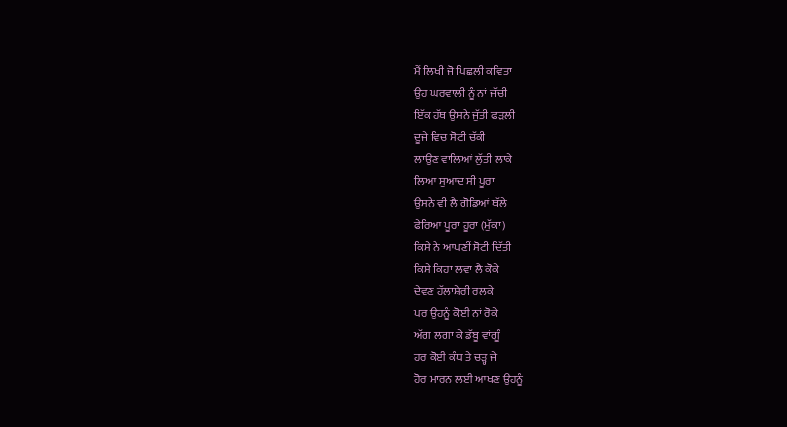ਮੈਂ ਲਿਖੀ ਜੋ ਪਿਛਲੀ ਕਵਿਤਾ
ਉਹ ਘਰਵਾਲੀ ਨੂੰ ਨਾਂ ਜੱਚੀ
ਇੱਕ ਹੱਥ ਉਸਨੇ ਜੁੱਤੀ ਫੜਲੀ
ਦੂਜੇ ਵਿਚ ਸੋਟੀ ਚੱਕੀ
ਲਾਉਣ ਵਾਲਿਆਂ ਲੁੱਤੀ ਲਾਕੇ
ਲਿਆ ਸੁਆਦ ਸੀ ਪੂਰਾ
ਉਸਨੇ ਵੀ ਲੈ ਗੋਡਿਆਂ ਥੱਲੇ
ਫੇਰਿਆ ਪੂਰਾ ਹੂਰਾ (ਮੁੱਕਾ)
ਕਿਸੇ ਨੇ ਆਪਣੀਂ ਸੋਟੀ ਦਿੱਤੀ
ਕਿਸੇ ਕਿਹਾ ਲਵਾ ਲੈ ਕੋਕੇ
ਦੇਵਣ ਹੱਲਾਸ਼ੇਰੀ ਰਲਕੇ
ਪਰ ਉਹਨੂੰ ਕੋਈ ਨਾਂ ਰੋਕੇ
ਅੱਗ ਲਗਾ ਕੇ ਡੱਬੂ ਵਾਂਗੂੰ
ਹਰ ਕੋਈ ਕੰਧ ਤੇ ਚੜ੍ਹ ਜੇ
ਹੋਰ ਮਾਰਨ ਲਈ ਆਖਣ ਉਹਨੂੰ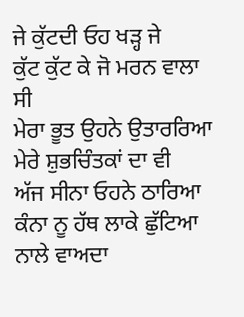ਜੇ ਕੁੱਟਦੀ ਓਹ ਖੜ੍ਹ ਜੇ
ਕੁੱਟ ਕੁੱਟ ਕੇ ਜੋ ਮਰਨ ਵਾਲਾ ਸੀ
ਮੇਰਾ ਭੂਤ ਉਹਨੇ ਉਤਾਰਰਿਆ
ਮੇਰੇ ਸ਼ੁਭਚਿੰਤਕਾਂ ਦਾ ਵੀ
ਅੱਜ ਸੀਨਾ ਓਹਨੇ ਠਾਰਿਆ
ਕੰਨਾ ਨੂ ਹੱਥ ਲਾਕੇ ਛੁੱਟਿਆ
ਨਾਲੇ ਵਾਅਦਾ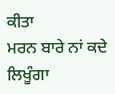ਕੀਤਾ
ਮਰਨ ਬਾਰੇ ਨਾਂ ਕਦੇ ਲਿਖੂੰਗਾ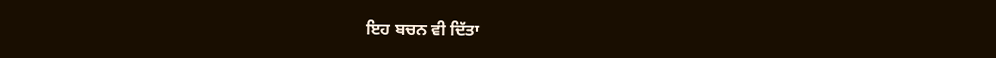ਇਹ ਬਚਨ ਵੀ ਦਿੱਤਾ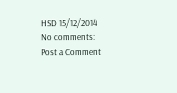HSD 15/12/2014
No comments:
Post a Comment